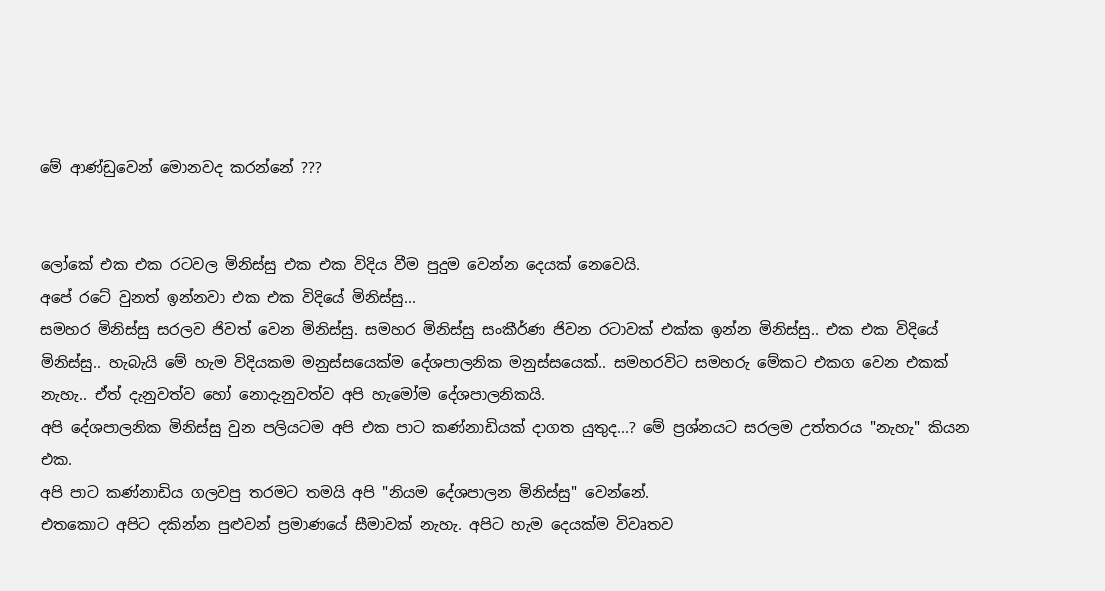මේ ආණ්ඩුවෙන් මොනවද කරන්නේ ???


ලෝකේ එක එක රටවල මිනිස්සු එක එක විදිය වීම පුදුම වෙන්න දෙයක් නෙවෙයි.
අපේ රටේ වුනත් ඉන්නවා එක එක විදියේ මිනිස්සු...
සමහර මිනිස්සු සරලව ජිවත් වෙන මිනිස්සු. සමහර මිනිස්සු සංකීර්ණ ජිවන රටාවක් එක්ක ඉන්න මිනිස්සු.. එක එක විදියේ මිනිස්සු.. හැබැයි මේ හැම විදියකම මනුස්සයෙක්ම දේශපාලනික මනුස්සයෙක්.. සමහරවිට සමහරු මේකට එකග වෙන එකක් නැහැ.. ඒත් දැනුවත්ව හෝ නොදැනුවත්ව අපි හැමෝම දේශපාලනිකයි.
අපි දේශපාලනික මිනිස්සු වුන පලියටම අපි එක පාට කණ්නාඩියක් දාගත යුතුද...? මේ ප්‍රශ්නයට සරලම උත්තරය "නැහැ" කියන එක.
අපි පාට කණ්නාඩිය ගලවපු තරමට තමයි අපි "නියම දේශපාලන මිනිස්සු" වෙන්නේ.
එතකොට අපිට දකින්න පුළුවන් ප්‍රමාණයේ සීමාවක් නැහැ. අපිට හැම දෙයක්ම විවෘතව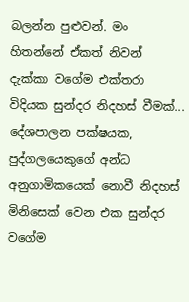බලන්න පුළුවන්. මං හිතන්නේ ඒකත් නිවන් දැක්කා වගේම එක්තරා විදියක සුන්දර නිදහස් වීමක්... දේශපාලන පක්ෂයක, පුද්ගලයෙකුගේ අන්ධ අනුගාමිකයෙක් නොවී නිදහස් මිනිසෙක් වෙන එක සුන්දර වගේම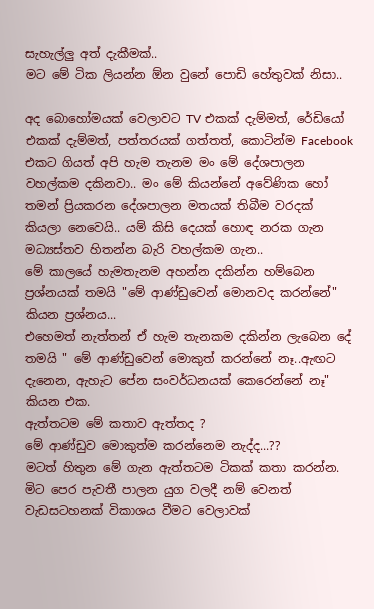සැහැල්ලු අත් දැකීමක්..
මට මේ ටික ලියන්න ඕන වුනේ පොඩි හේතුවක් නිසා..

අද බොහෝමයක් වෙලාවට TV එකක් දැම්මත්, රේඩියෝ එකක් දැම්මත්, පත්තරයක් ගත්තත්, කොටින්ම Facebook එකට ගියත් අපි හැම තැනම මං මේ දේශපාලන වහල්කම දකිනවා.. මං මේ කියන්නේ අවේණික හෝ තමන් ප්‍රියකරන දේශපාලන මතයක් තිබීම වරදක් කියලා නෙවෙයි.. යම් කිසි දෙයක් හොඳ නරක ගැන මධ්‍යස්තව හිතන්න බැරි වහල්කම ගැන..
මේ කාලයේ හැමතැනම අහන්න දකින්න හම්බෙන ප්‍රශ්නයක් තමයි "මේ ආණ්ඩුවෙන් මොනවද කරන්නේ" කියන ප්‍රශ්නය...
එහෙමත් නැත්තන් ඒ හැම තැනකම දකින්න ලැබෙන දේ තමයි " මේ ආණ්ඩුවෙන් මොකුත් කරන්නේ නෑ..ඇඟට දැනෙන, ඇහැට පේන සංවර්ධනයක් කෙරෙන්නේ නෑ" කියන එක.
ඇත්තටම මේ කතාව ඇත්තද ?
මේ ආණ්ඩුව මොකුත්ම කරන්නෙම නැද්ද...??
මටත් හිතුන මේ ගැන ඇත්තටම ටිකක් කතා කරන්න.
මිට පෙර පැවතී පාලන යුග වලදී නම් වෙනත් වැඩසටහනක් විකාශය වීමට වෙලාවක්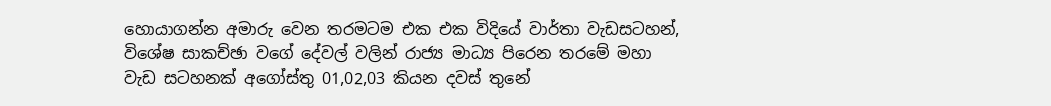හොයාගන්න අමාරු වෙන තරමටම එක එක විදියේ වාර්තා වැඩසටහන්, විශේෂ සාකච්ඡා වගේ දේවල් වලින් රාජ්‍ය මාධ්‍ය පිරෙන තරමේ මහා වැඩ සටහනක් අගෝස්තු 01,02,03 කියන දවස් තුනේ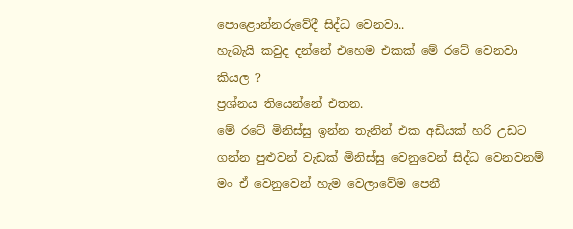පොළොන්නරුවේදී සිද්ධ වෙනවා..
හැබැයි කවුද දන්නේ එහෙම එකක් මේ රටේ වෙනවා කියල ?
ප්‍රශ්නය තියෙන්නේ එතන.
මේ රටේ මිනිස්සු ඉන්න තැනින් එක අඩියක් හරි උඩට ගන්න පුළුවන් වැඩක් මිනිස්සු වෙනුවෙන් සිද්ධ වෙනවනම් මං ඒ වෙනුවෙන් හැම වෙලාවේම පෙනී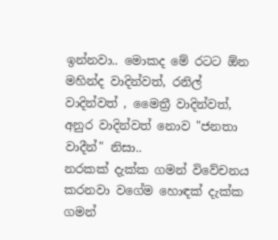ඉන්නවා.. මොකද මේ රටට ඕන මහින්ද වාදින්වත්, රනිල් වාදින්වත් , මෛත්‍රී වාදින්වත්, අනුර වාදින්වත් නොව "ජනතා වාදීන්" නිසා..
නරකක් දැක්ක ගමන් විවේචනය කරනවා වගේම හොඳක් දැක්ක ගමන්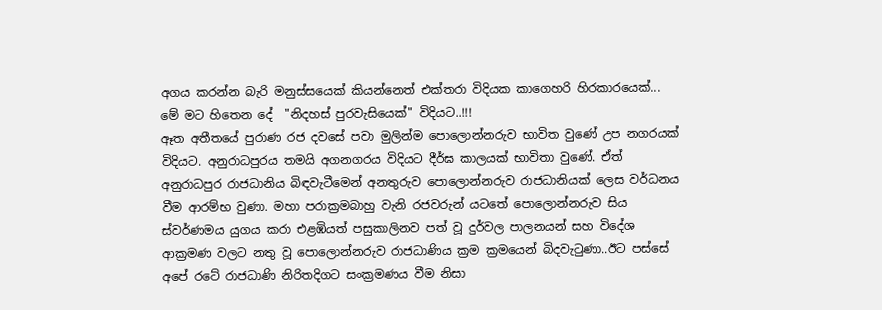අගය කරන්න බැරි මනුස්සයෙක් කියන්නෙත් එක්තරා විදියක කාගෙහරි හිරකාරයෙක්...
මේ මට හිතෙන දේ  "නිදහස් පුරවැසියෙක්" විදියට..!!!
ඈත අතීතයේ පුරාණ රජ දවසේ පවා මුලින්ම පොලොන්නරුව භාවිත වුණේ උප නගරයක් විදියට. අනුරාධපුරය තමයි අගනගරය විදියට දීර්ඝ කාලයක් භාවිතා වුණේ. ඒත් අනුරාධපුර රාජධානිය බිඳවැටීමෙන් අනතුරුව පොලොන්නරුව රාජධානියක් ලෙස වර්ධනය වීම ආරම්භ වුණා. මහා පරාක්‍රමබාහු වැනි රජවරුන් යටතේ පොලොන්නරුව සිය ස්වර්ණමය යුගය කරා එළඹියත් පසුකාලිනව පත් වූ දුර්වල පාලනයන් සහ විදේශ ආක්‍රමණ වලට නතු වූ පොලොන්නරුව රාජධාණිය ක්‍රම ක්‍රමයෙන් බිදවැටුණා..ඊට පස්සේ අපේ රටේ රාජධාණි නිරිතදිගට සංක්‍රමණය වීම නිසා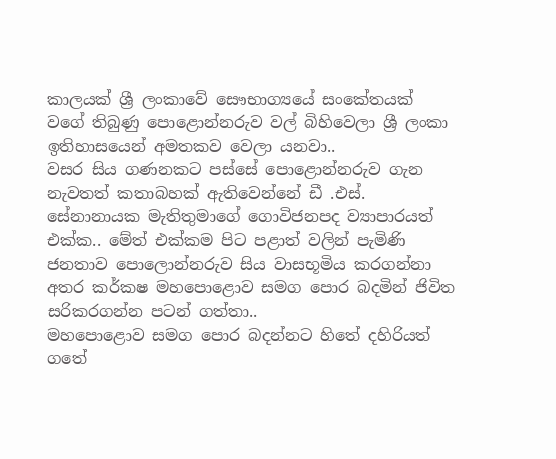කාලයක් ශ්‍රී ලංකාවේ සෞභාග්‍යයේ සංකේතයක් වගේ තිබුණු පොළොන්නරුව වල් බිහිවෙලා ශ්‍රී ලංකා ඉතිහාසයෙන් අමතකව වෙලා යනවා..
වසර සිය ගණනකට පස්සේ පොළොන්නරුව ගැන නැවතත් කතාබහක් ඇතිවෙන්නේ ඩී .එස්. සේනානායක මැතිතුමාගේ ගොවිජනපද ව්‍යාපාරයත් එක්ක.. මේත් එක්කම පිට පළාත් වලින් පැමිණි ජනතාව පොලොන්නරුව සිය වාසභූමිය කරගන්නා අතර කර්කෂ මහපොළොව සමග පොර බදමින් ජිවිත සරිකරගන්න පටන් ගත්තා..
මහපොළොව සමග පොර බදන්නට හිතේ දහිරියත් ගතේ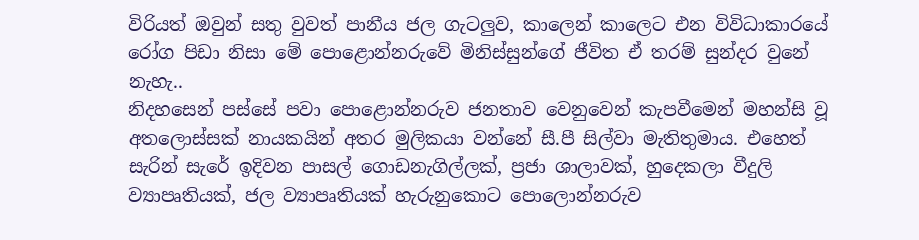විරියත් ඔවුන් සතු වුවත් පානීය ජල ගැටලුව, කාලෙන් කාලෙට එන විවිධාකාරයේ රෝග පිඩා නිසා මේ පොළොන්නරුවේ මිනිස්සුන්ගේ ජීවිත ඒ තරම් සුන්දර වුනේ නැහැ..
නිදහසෙන් පස්සේ පවා පොළොන්නරුව ජනතාව වෙනුවෙන් කැපවීමෙන් මහන්සි වූ අතලොස්සක් නායකයින් අතර මුලිකයා වන්නේ සී.පී සිල්වා මැතිතුමාය. එහෙත් සැරින් සැරේ ඉදිවන පාසල් ගොඩනැගිල්ලක්, ප්‍රජා ශාලාවක්, හුදෙකලා වීදුලි ව්‍යාපෘතියක්, ජල ව්‍යාපෘතියක් හැරුනුකොට පොලොන්නරුව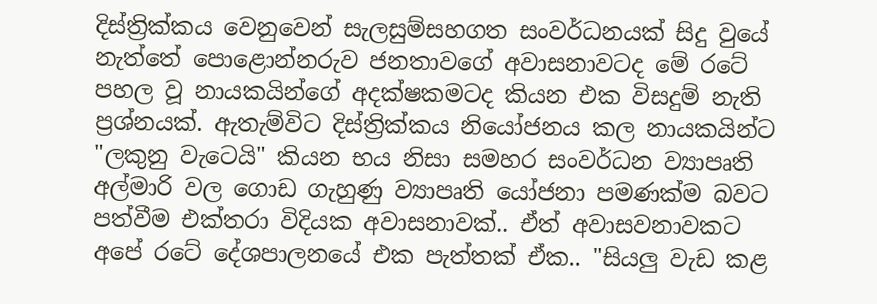දිස්ත්‍රික්කය වෙනුවෙන් සැලසුම්සහගත සංවර්ධනයක් සිදු වුයේ නැත්තේ පොළොන්නරුව ජනතාවගේ අවාසනාවටද මේ රටේ පහල වූ නායකයින්ගේ අදක්ෂකමටද කියන එක විසදුම් නැති ප්‍රශ්නයක්. ඇතැම්විට දිස්ත්‍රික්කය නියෝජනය කල නායකයින්ට "ලකුනු වැටෙයි" කියන භය නිසා සමහර සංවර්ධන ව්‍යාපෘති අල්මාරි වල ගොඩ ගැහුණු ව්‍යාපෘති යෝජනා පමණක්ම බවට පත්වීම එක්තරා විදියක අවාසනාවක්.. ඒත් අවාසවනාවකට අපේ රටේ දේශපාලනයේ එක පැත්තක් ඒක.. "සියලු වැඩ කළ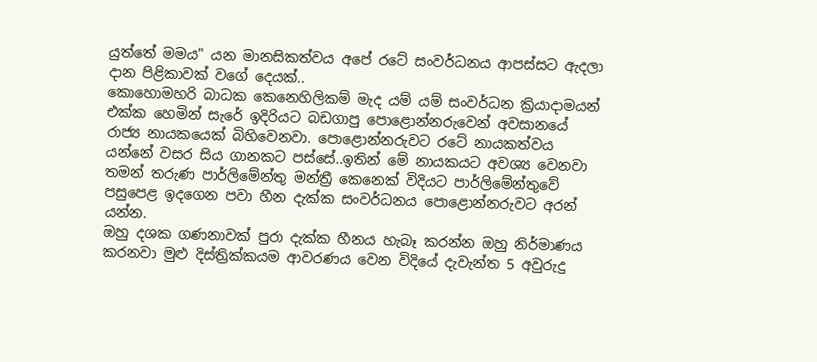යුත්තේ මමය" යන මානසිකත්වය අපේ රටේ සංවර්ධනය ආපස්සට ඇදලා දාන පිළිකාවක් වගේ දෙයක්..
කොහොමහරි බාධක කෙනෙහිලිකම් මැද යම් යම් සංවර්ධන ක්‍රියාදාමයන් එක්ක හෙමින් සැරේ ඉදිරියට බඩගාපු පොළොන්නරුවෙන් අවසානයේ රාජ්‍ය නායකයෙක් බිහිවෙනවා. පොළොන්නරුවට රටේ නායකත්වය යන්නේ වසර සිය ගානකට පස්සේ..ඉතින් මේ නායකයට අවශ්‍ය වෙනවා තමන් තරුණ පාර්ලිමේන්තු මන්ත්‍රී කෙනෙක් විදියට පාර්ලිමේන්තුවේ පසුපෙළ ඉදගෙන පවා හීන දැක්ක සංවර්ධනය පොළොන්නරුවට අරන් යන්න.
ඔහු දශක ගණනාවක් පුරා දැක්ක හීනය හැබෑ කරන්න ඔහු නිර්මාණය කරනවා මුළු දිස්ත්‍රික්කයම ආවරණය වෙන විදියේ දැවැන්ත 5 අවුරුදු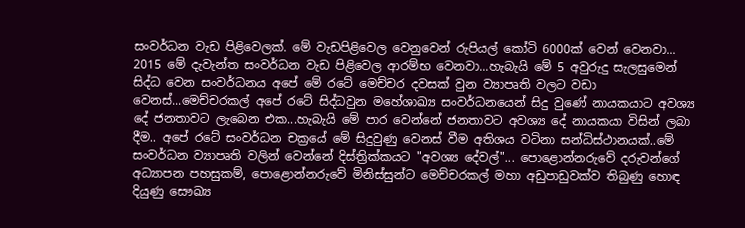සංවර්ධන වැඩ පිළිවෙලක්. මේ වැඩපිළිවෙල වෙනුවෙන් රුපියල් කෝටි 6000ක් වෙන් වෙනවා... 2015 මේ දැවැන්ත සංවර්ධන වැඩ පිළිවෙල ආරම්භ වෙනවා...හැබැයි මේ 5 අවුරුදු සැලසුමෙන් සිද්ධ වෙන සංවර්ධනය අපේ මේ රටේ මෙච්චර දවසක් වුන ව්‍යාපෘති වලට වඩා වෙනස්...මෙච්චරකල් අපේ රටේ සිද්ධවුන මහේශාඛ්‍ය සංවර්ධනයෙන් සිදු වුණේ නායකයාට අවශ්‍ය දේ ජනතාවට ලැබෙන එක...හැබැයි මේ පාර වෙන්නේ ජනතාවට අවශ්‍ය දේ නායකයා විසින් ලබා දීම.. අපේ රටේ සංවර්ධන චක්‍රයේ මේ සිදුවුණු වෙනස් වීම අතිශය වටිනා සන්ධිස්ථානයක්..මේ සංවර්ධන ව්‍යාපෘති වලින් වෙන්නේ දිස්ත්‍රික්කයට "අවශ්‍ය දේවල්"... පොළොන්නරුවේ දරුවන්ගේ අධ්‍යාපන පහසුකම්, පොළොන්නරුවේ මිනිස්සුන්ට මෙච්චරකල් මහා අඩුපාඩුවක්ව තිබුණු හොඳ දියුණු සෞඛ්‍ය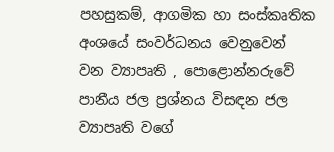පහසුකම්, ආගමික හා සංස්කෘතික අංශයේ සංවර්ධනය වෙනුවෙන් වන ව්‍යාපෘති , පොළොන්නරුවේ පානීය ජල ප්‍රශ්නය විසඳන ජල ව්‍යාපෘති වගේ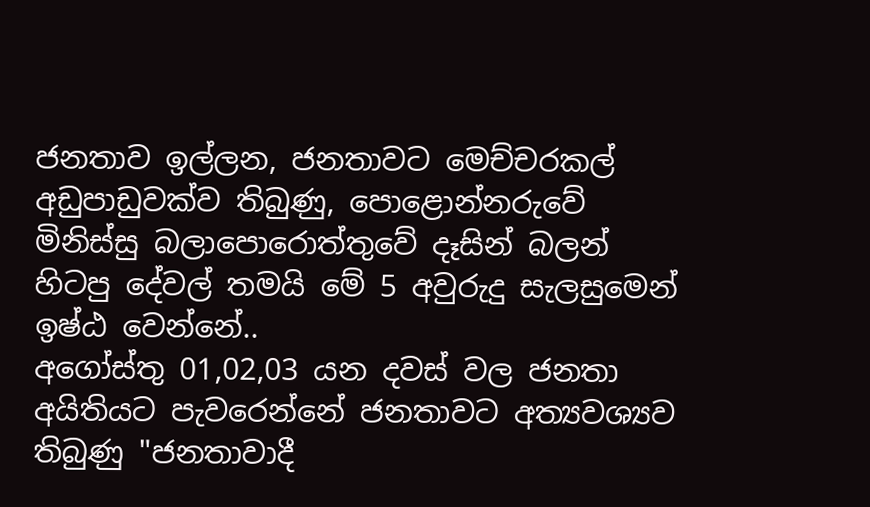ජනතාව ඉල්ලන, ජනතාවට මෙච්චරකල් අඩුපාඩුවක්ව තිබුණු, පොළොන්නරුවේ මිනිස්සු බලාපොරොත්තුවේ දෑසින් බලන් හිටපු දේවල් තමයි මේ 5 අවුරුදු සැලසුමෙන් ඉෂ්ඨ වෙන්නේ..
අගෝස්තු 01,02,03 යන දවස් වල ජනතා අයිතියට පැවරෙන්නේ ජනතාවට අත්‍යවශ්‍යව තිබුණු "ජනතාවාදී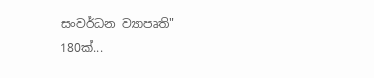සංවර්ධන ව්‍යාපෘති" 180ක්...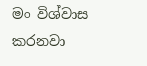මං විශ්වාස කරනවා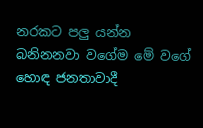නරකට පලු යන්න බනිනනවා වගේම මේ වගේ හොඳ ජනතාවාදී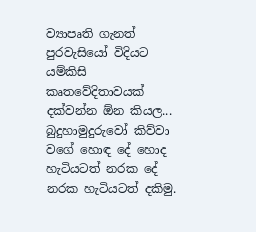ව්‍යාපෘති ගැනත් පුරවැසියෝ විදියට යම්කිසි කෘතවේදිතාවයක් දක්වන්න ඕන කියල...
බුදුහාමුදුරුවෝ කිව්වා වගේ හොඳ දේ හොද හැටියටත් නරක දේ නරක හැටියටත් දකිමු.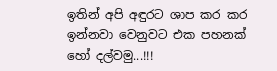ඉතින් අපි අඳුරට ශාප කර කර ඉන්නවා වෙනුවට එක පහනක් හෝ දල්වමු...!!!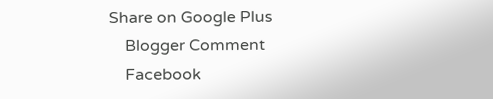Share on Google Plus
    Blogger Comment
    Facebook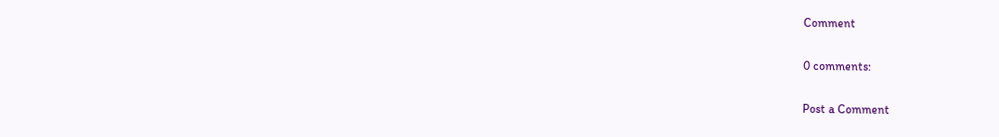Comment

0 comments:

Post a Comment